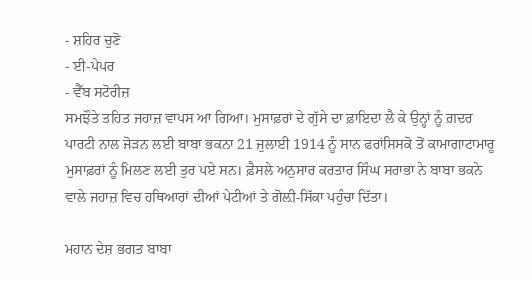- ਸ਼ਹਿਰ ਚੁਣੋ
- ਈ-ਪੇਪਰ
- ਵੈੱਬ ਸਟੋਰੀਜ਼
ਸਮਝੌਤੇ ਤਹਿਤ ਜਹਾਜ਼ ਵਾਪਸ ਆ ਗਿਆ। ਮੁਸਾਫ਼ਰਾਂ ਦੇ ਗੁੱਸੇ ਦਾ ਫ਼ਾਇਦਾ ਲੈ ਕੇ ਉਨ੍ਹਾਂ ਨੂੰ ਗ਼ਦਰ ਪਾਰਟੀ ਨਾਲ ਜੋੜਨ ਲਈ ਬਾਬਾ ਭਕਨਾ 21 ਜੁਲਾਈ 1914 ਨੂੰ ਸਾਨ ਫਰਾਂਸਿਸਕੋ ਤੋਂ ਕਾਮਾਗਾਟਾਮਾਰੂ ਮੁਸਾਫ਼ਰਾਂ ਨੂੰ ਮਿਲਣ ਲਈ ਤੁਰ ਪਏ ਸਨ। ਫ਼ੈਸਲੇ ਅਨੁਸਾਰ ਕਰਤਾਰ ਸਿੰਘ ਸਰਾਭਾ ਨੇ ਬਾਬਾ ਭਕਨੇ ਵਾਲੇ ਜਹਾਜ਼ ਵਿਚ ਹਥਿਆਰਾਂ ਦੀਆਂ ਪੇਟੀਆਂ ਤੇ ਗੋਲ਼ੀ-ਸਿੱਕਾ ਪਹੁੰਚਾ ਦਿੱਤਾ।

ਮਹਾਨ ਦੇਸ਼ ਭਗਤ ਬਾਬਾ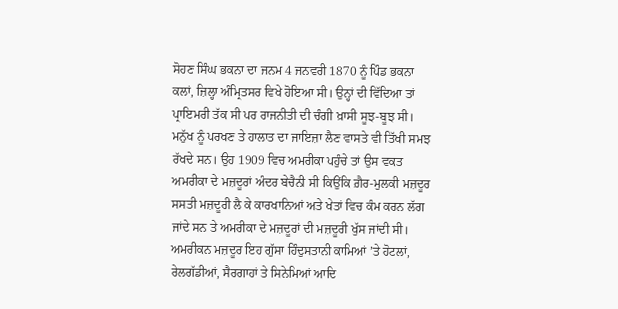ਸੋਹਣ ਸਿੰਘ ਭਕਨਾ ਦਾ ਜਨਮ 4 ਜਨਵਰੀ 1870 ਨੂੰ ਪਿੰਡ ਭਕਨਾ ਕਲਾਂ, ਜ਼ਿਲ੍ਹਾ ਅੰਮ੍ਰਿਤਸਰ ਵਿਖੇ ਹੋਇਆ ਸੀ। ਉਨ੍ਹਾਂ ਦੀ ਵਿੱਦਿਆ ਤਾਂ ਪ੍ਰਾਇਮਰੀ ਤੱਕ ਸੀ ਪਰ ਰਾਜਨੀਤੀ ਦੀ ਚੰਗੀ ਖ਼ਾਸੀ ਸੂਝ-ਬੂਝ ਸੀ। ਮਨੁੱਖ ਨੂੰ ਪਰਖਣ ਤੇ ਹਾਲਾਤ ਦਾ ਜਾਇਜ਼ਾ ਲੈਣ ਵਾਸਤੇ ਵੀ ਤਿੱਖੀ ਸਮਝ ਰੱਖਦੇ ਸਨ। ਉਹ 1909 ਵਿਚ ਅਮਰੀਕਾ ਪਹੁੰਚੇ ਤਾਂ ਉਸ ਵਕਤ ਅਮਰੀਕਾ ਦੇ ਮਜ਼ਦੂਰਾਂ ਅੰਦਰ ਬੇਚੈਨੀ ਸੀ ਕਿਉਂਕਿ ਗ਼ੈਰ-ਮੁਲਕੀ ਮਜ਼ਦੂਰ ਸਸਤੀ ਮਜ਼ਦੂਰੀ ਲੈ ਕੇ ਕਾਰਖਾਨਿਆਂ ਅਤੇ ਖੇਤਾਂ ਵਿਚ ਕੰਮ ਕਰਨ ਲੱਗ ਜਾਂਦੇ ਸਨ ਤੇ ਅਮਰੀਕਾ ਦੇ ਮਜ਼ਦੂਰਾਂ ਦੀ ਮਜ਼ਦੂਰੀ ਖੁੱਸ ਜਾਂਦੀ ਸੀ।
ਅਮਰੀਕਨ ਮਜ਼ਦੂਰ ਇਹ ਗੁੱਸਾ ਹਿੰਦੁਸਤਾਨੀ ਕਾਮਿਆਂ ’ਤੇ ਹੋਟਲਾਂ, ਰੇਲਗੱਡੀਆਂ, ਸੈਰਗਾਹਾਂ ਤੇ ਸਿਨੇਮਿਆਂ ਆਦਿ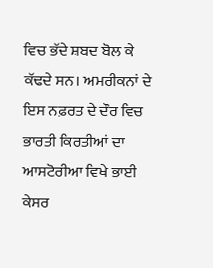ਵਿਚ ਭੱਦੇ ਸ਼ਬਦ ਬੋਲ ਕੇ ਕੱਢਦੇ ਸਨ। ਅਮਰੀਕਨਾਂ ਦੇ ਇਸ ਨਫ਼ਰਤ ਦੇ ਦੌਰ ਵਿਚ ਭਾਰਤੀ ਕਿਰਤੀਆਂ ਦਾ ਆਸਟੋਰੀਆ ਵਿਖੇ ਭਾਈ ਕੇਸਰ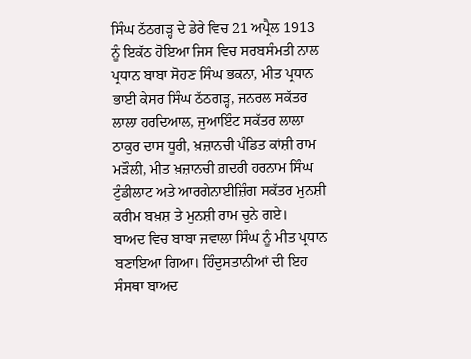ਸਿੰਘ ਠੱਠਗੜ੍ਹ ਦੇ ਡੇਰੇ ਵਿਚ 21 ਅਪ੍ਰੈਲ 1913 ਨੂੰ ਇਕੱਠ ਹੋਇਆ ਜਿਸ ਵਿਚ ਸਰਬਸੰਮਤੀ ਨਾਲ ਪ੍ਰਧਾਨ ਬਾਬਾ ਸੋਹਣ ਸਿੰਘ ਭਕਨਾ, ਮੀਤ ਪ੍ਰਧਾਨ ਭਾਈ ਕੇਸਰ ਸਿੰਘ ਠੱਠਗੜ੍ਹ, ਜਨਰਲ ਸਕੱਤਰ ਲਾਲਾ ਹਰਦਿਆਲ, ਜੁਆਇੰਟ ਸਕੱਤਰ ਲਾਲਾ ਠਾਕੁਰ ਦਾਸ ਧੂਰੀ, ਖ਼ਜ਼ਾਨਚੀ ਪੰਡਿਤ ਕਾਂਸ਼ੀ ਰਾਮ ਮੜੌਲੀ, ਮੀਤ ਖ਼ਜ਼ਾਨਚੀ ਗ਼ਦਰੀ ਹਰਨਾਮ ਸਿੰਘ ਟੁੰਡੀਲਾਟ ਅਤੇ ਆਰਗੇਨਾਈਜ਼ਿੰਗ ਸਕੱਤਰ ਮੁਨਸ਼ੀ ਕਰੀਮ ਬਖ਼ਸ਼ ਤੇ ਮੁਨਸ਼ੀ ਰਾਮ ਚੁਨੇ ਗਏ।
ਬਾਅਦ ਵਿਚ ਬਾਬਾ ਜਵਾਲਾ ਸਿੰਘ ਨੂੰ ਮੀਤ ਪ੍ਰਧਾਨ ਬਣਾਇਆ ਗਿਆ। ਹਿੰਦੁਸਤਾਨੀਆਂ ਦੀ ਇਹ ਸੰਸਥਾ ਬਾਅਦ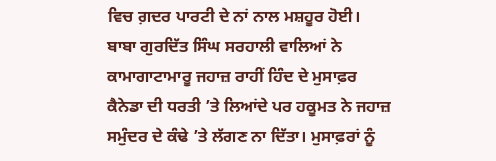ਵਿਚ ਗ਼ਦਰ ਪਾਰਟੀ ਦੇ ਨਾਂ ਨਾਲ ਮਸ਼ਹੂਰ ਹੋਈ। ਬਾਬਾ ਗੁਰਦਿੱਤ ਸਿੰਘ ਸਰਹਾਲੀ ਵਾਲਿਆਂ ਨੇ ਕਾਮਾਗਾਟਾਮਾਰੂ ਜਹਾਜ਼ ਰਾਹੀਂ ਹਿੰਦ ਦੇ ਮੁਸਾਫ਼ਰ ਕੈਨੇਡਾ ਦੀ ਧਰਤੀ ’ਤੇ ਲਿਆਂਦੇ ਪਰ ਹਕੂਮਤ ਨੇ ਜਹਾਜ਼ ਸਮੁੰਦਰ ਦੇ ਕੰਢੇ ’ਤੇ ਲੱਗਣ ਨਾ ਦਿੱਤਾ। ਮੁਸਾਫ਼ਰਾਂ ਨੂੰ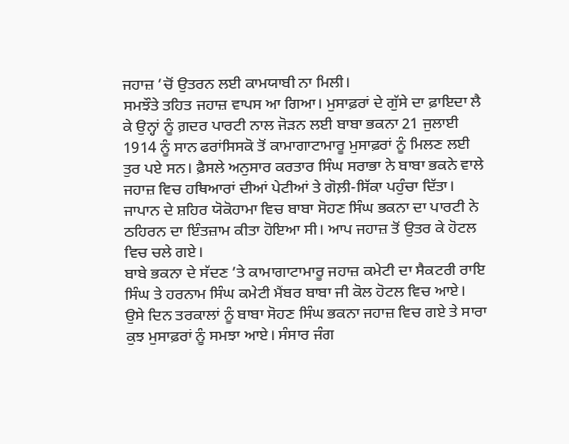ਜਹਾਜ਼ ’ਚੋਂ ਉਤਰਨ ਲਈ ਕਾਮਯਾਬੀ ਨਾ ਮਿਲੀ।
ਸਮਝੌਤੇ ਤਹਿਤ ਜਹਾਜ਼ ਵਾਪਸ ਆ ਗਿਆ। ਮੁਸਾਫ਼ਰਾਂ ਦੇ ਗੁੱਸੇ ਦਾ ਫ਼ਾਇਦਾ ਲੈ ਕੇ ਉਨ੍ਹਾਂ ਨੂੰ ਗ਼ਦਰ ਪਾਰਟੀ ਨਾਲ ਜੋੜਨ ਲਈ ਬਾਬਾ ਭਕਨਾ 21 ਜੁਲਾਈ 1914 ਨੂੰ ਸਾਨ ਫਰਾਂਸਿਸਕੋ ਤੋਂ ਕਾਮਾਗਾਟਾਮਾਰੂ ਮੁਸਾਫ਼ਰਾਂ ਨੂੰ ਮਿਲਣ ਲਈ ਤੁਰ ਪਏ ਸਨ। ਫ਼ੈਸਲੇ ਅਨੁਸਾਰ ਕਰਤਾਰ ਸਿੰਘ ਸਰਾਭਾ ਨੇ ਬਾਬਾ ਭਕਨੇ ਵਾਲੇ ਜਹਾਜ਼ ਵਿਚ ਹਥਿਆਰਾਂ ਦੀਆਂ ਪੇਟੀਆਂ ਤੇ ਗੋਲ਼ੀ-ਸਿੱਕਾ ਪਹੁੰਚਾ ਦਿੱਤਾ। ਜਾਪਾਨ ਦੇ ਸ਼ਹਿਰ ਯੋਕੋਹਾਮਾ ਵਿਚ ਬਾਬਾ ਸੋਹਣ ਸਿੰਘ ਭਕਨਾ ਦਾ ਪਾਰਟੀ ਨੇ ਠਹਿਰਨ ਦਾ ਇੰਤਜ਼ਾਮ ਕੀਤਾ ਹੋਇਆ ਸੀ। ਆਪ ਜਹਾਜ਼ ਤੋਂ ਉਤਰ ਕੇ ਹੋਟਲ ਵਿਚ ਚਲੇ ਗਏ।
ਬਾਬੇ ਭਕਨਾ ਦੇ ਸੱਦਣ ’ਤੇ ਕਾਮਾਗਾਟਾਮਾਰੂ ਜਹਾਜ਼ ਕਮੇਟੀ ਦਾ ਸੈਕਟਰੀ ਰਾਇ ਸਿੰਘ ਤੇ ਹਰਨਾਮ ਸਿੰਘ ਕਮੇਟੀ ਮੈਂਬਰ ਬਾਬਾ ਜੀ ਕੋਲ ਹੋਟਲ ਵਿਚ ਆਏ। ਉਸੇ ਦਿਨ ਤਰਕਾਲਾਂ ਨੂੰ ਬਾਬਾ ਸੋਹਣ ਸਿੰਘ ਭਕਨਾ ਜਹਾਜ਼ ਵਿਚ ਗਏ ਤੇ ਸਾਰਾ ਕੁਝ ਮੁਸਾਫ਼ਰਾਂ ਨੂੰ ਸਮਝਾ ਆਏ। ਸੰਸਾਰ ਜੰਗ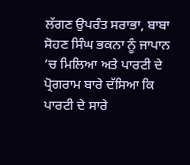ਲੱਗਣ ਉਪਰੰਤ ਸਰਾਭਾ, ਬਾਬਾ ਸੋਹਣ ਸਿੰਘ ਭਕਨਾ ਨੂੰ ਜਾਪਾਨ ’ਚ ਮਿਲਿਆ ਅਤੇ ਪਾਰਟੀ ਦੇ ਪ੍ਰੋਗਰਾਮ ਬਾਰੇ ਦੱਸਿਆ ਕਿ ਪਾਰਟੀ ਦੇ ਸਾਰੇ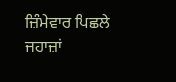ਜ਼ਿੰਮੇਵਾਰ ਪਿਛਲੇ ਜਹਾਜ਼ਾਂ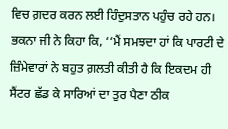ਵਿਚ ਗ਼ਦਰ ਕਰਨ ਲਈ ਹਿੰਦੁਸਤਾਨ ਪਹੁੰਚ ਰਹੇ ਹਨ। ਭਕਨਾ ਜੀ ਨੇ ਕਿਹਾ ਕਿ, ‘‘ਮੈਂ ਸਮਝਦਾ ਹਾਂ ਕਿ ਪਾਰਟੀ ਦੇ ਜ਼ਿੰਮੇਵਾਰਾਂ ਨੇ ਬਹੁਤ ਗ਼ਲਤੀ ਕੀਤੀ ਹੈ ਕਿ ਇਕਦਮ ਹੀ ਸੈਂਟਰ ਛੱਡ ਕੇ ਸਾਰਿਆਂ ਦਾ ਤੁਰ ਪੈਣਾ ਠੀਕ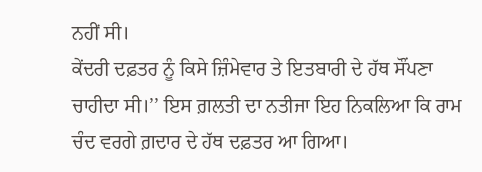ਨਹੀਂ ਸੀ।
ਕੇਂਦਰੀ ਦਫ਼ਤਰ ਨੂੰ ਕਿਸੇ ਜ਼ਿੰਮੇਵਾਰ ਤੇ ਇਤਬਾਰੀ ਦੇ ਹੱਥ ਸੌਂਪਣਾ ਚਾਹੀਦਾ ਸੀ।’’ ਇਸ ਗ਼ਲਤੀ ਦਾ ਨਤੀਜਾ ਇਹ ਨਿਕਲਿਆ ਕਿ ਰਾਮ ਚੰਦ ਵਰਗੇ ਗ਼ਦਾਰ ਦੇ ਹੱਥ ਦਫ਼ਤਰ ਆ ਗਿਆ।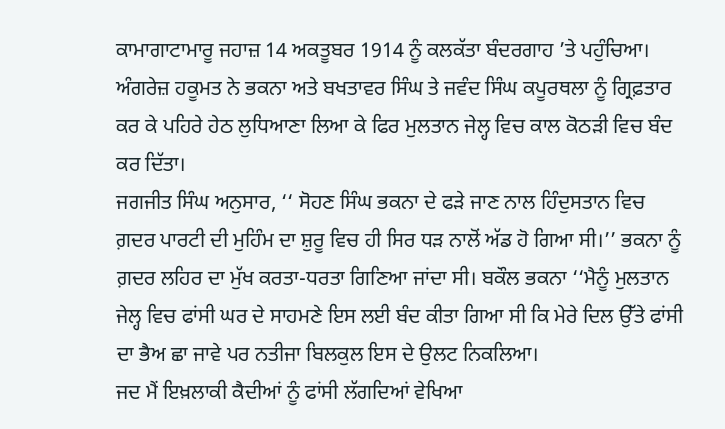ਕਾਮਾਗਾਟਾਮਾਰੂ ਜਹਾਜ਼ 14 ਅਕਤੂਬਰ 1914 ਨੂੰ ਕਲਕੱਤਾ ਬੰਦਰਗਾਹ ’ਤੇ ਪਹੁੰਚਿਆ। ਅੰਗਰੇਜ਼ ਹਕੂਮਤ ਨੇ ਭਕਨਾ ਅਤੇ ਬਖਤਾਵਰ ਸਿੰਘ ਤੇ ਜਵੰਦ ਸਿੰਘ ਕਪੂਰਥਲਾ ਨੂੰ ਗ੍ਰਿਫ਼ਤਾਰ ਕਰ ਕੇ ਪਹਿਰੇ ਹੇਠ ਲੁਧਿਆਣਾ ਲਿਆ ਕੇ ਫਿਰ ਮੁਲਤਾਨ ਜੇਲ੍ਹ ਵਿਚ ਕਾਲ ਕੋਠੜੀ ਵਿਚ ਬੰਦ ਕਰ ਦਿੱਤਾ।
ਜਗਜੀਤ ਸਿੰਘ ਅਨੁਸਾਰ, ‘‘ ਸੋਹਣ ਸਿੰਘ ਭਕਨਾ ਦੇ ਫੜੇ ਜਾਣ ਨਾਲ ਹਿੰਦੁਸਤਾਨ ਵਿਚ ਗ਼ਦਰ ਪਾਰਟੀ ਦੀ ਮੁਹਿੰਮ ਦਾ ਸ਼ੁਰੂ ਵਿਚ ਹੀ ਸਿਰ ਧੜ ਨਾਲੋਂ ਅੱਡ ਹੋ ਗਿਆ ਸੀ।’’ ਭਕਨਾ ਨੂੰ ਗ਼ਦਰ ਲਹਿਰ ਦਾ ਮੁੱਖ ਕਰਤਾ-ਧਰਤਾ ਗਿਣਿਆ ਜਾਂਦਾ ਸੀ। ਬਕੌਲ ਭਕਨਾ ‘‘ਮੈਨੂੰ ਮੁਲਤਾਨ ਜੇਲ੍ਹ ਵਿਚ ਫਾਂਸੀ ਘਰ ਦੇ ਸਾਹਮਣੇ ਇਸ ਲਈ ਬੰਦ ਕੀਤਾ ਗਿਆ ਸੀ ਕਿ ਮੇਰੇ ਦਿਲ ਉੱਤੇ ਫਾਂਸੀ ਦਾ ਭੈਅ ਛਾ ਜਾਵੇ ਪਰ ਨਤੀਜਾ ਬਿਲਕੁਲ ਇਸ ਦੇ ਉਲਟ ਨਿਕਲਿਆ।
ਜਦ ਮੈਂ ਇਖ਼ਲਾਕੀ ਕੈਦੀਆਂ ਨੂੰ ਫਾਂਸੀ ਲੱਗਦਿਆਂ ਵੇਖਿਆ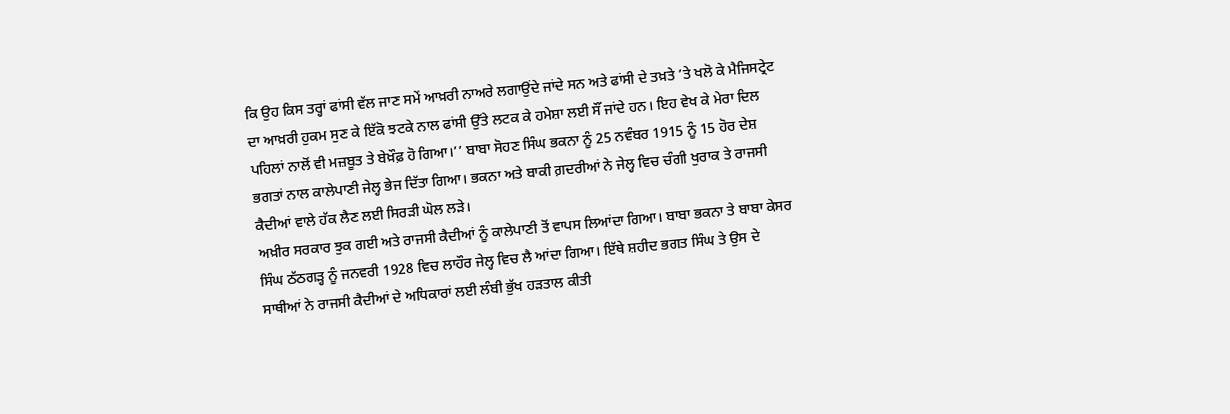ਕਿ ਉਹ ਕਿਸ ਤਰ੍ਹਾਂ ਫਾਂਸੀ ਵੱਲ ਜਾਣ ਸਮੇਂ ਆਖ਼ਰੀ ਨਾਅਰੇ ਲਗਾਉਂਦੇ ਜਾਂਦੇ ਸਨ ਅਤੇ ਫਾਂਸੀ ਦੇ ਤਖ਼ਤੇ ’ਤੇ ਖਲੋ ਕੇ ਮੈਜਿਸਟ੍ਰੇਟ ਦਾ ਆਖ਼ਰੀ ਹੁਕਮ ਸੁਣ ਕੇ ਇੱਕੋ ਝਟਕੇ ਨਾਲ ਫਾਂਸੀ ਉੱਤੇ ਲਟਕ ਕੇ ਹਮੇਸ਼ਾ ਲਈ ਸੌਂ ਜਾਂਦੇ ਹਨ। ਇਹ ਵੇਖ ਕੇ ਮੇਰਾ ਦਿਲ ਪਹਿਲਾਂ ਨਾਲੋਂ ਵੀ ਮਜ਼ਬੂਤ ਤੇ ਬੇਖ਼ੌਫ਼ ਹੋ ਗਿਆ।’’ ਬਾਬਾ ਸੋਹਣ ਸਿੰਘ ਭਕਨਾ ਨੂੰ 25 ਨਵੰਬਰ 1915 ਨੂੰ 15 ਹੋਰ ਦੇਸ਼ ਭਗਤਾਂ ਨਾਲ ਕਾਲੇਪਾਣੀ ਜੇਲ੍ਹ ਭੇਜ ਦਿੱਤਾ ਗਿਆ। ਭਕਨਾ ਅਤੇ ਬਾਕੀ ਗ਼ਦਰੀਆਂ ਨੇ ਜੇਲ੍ਹ ਵਿਚ ਚੰਗੀ ਖੁਰਾਕ ਤੇ ਰਾਜਸੀ ਕੈਦੀਆਂ ਵਾਲੇ ਹੱਕ ਲੈਣ ਲਈ ਸਿਰੜੀ ਘੋਲ ਲੜੇ।
ਅਖ਼ੀਰ ਸਰਕਾਰ ਝੁਕ ਗਈ ਅਤੇ ਰਾਜਸੀ ਕੈਦੀਆਂ ਨੂੰ ਕਾਲੇਪਾਣੀ ਤੋਂ ਵਾਪਸ ਲਿਆਂਦਾ ਗਿਆ। ਬਾਬਾ ਭਕਨਾ ਤੇ ਬਾਬਾ ਕੇਸਰ ਸਿੰਘ ਠੱਠਗੜ੍ਹ ਨੂੰ ਜਨਵਰੀ 1928 ਵਿਚ ਲਾਹੌਰ ਜੇਲ੍ਹ ਵਿਚ ਲੈ ਆਂਦਾ ਗਿਆ। ਇੱਥੇ ਸ਼ਹੀਦ ਭਗਤ ਸਿੰਘ ਤੇ ਉਸ ਦੇ ਸਾਥੀਆਂ ਨੇ ਰਾਜਸੀ ਕੈਦੀਆਂ ਦੇ ਅਧਿਕਾਰਾਂ ਲਈ ਲੰਬੀ ਭੁੱਖ ਹੜਤਾਲ ਕੀਤੀ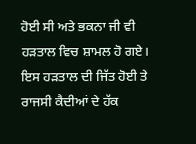ਹੋਈ ਸੀ ਅਤੇ ਭਕਨਾ ਜੀ ਵੀ ਹੜਤਾਲ ਵਿਚ ਸ਼ਾਮਲ ਹੋ ਗਏ। ਇਸ ਹੜਤਾਲ ਦੀ ਜਿੱਤ ਹੋਈ ਤੇ ਰਾਜਸੀ ਕੈਦੀਆਂ ਦੇ ਹੱਕ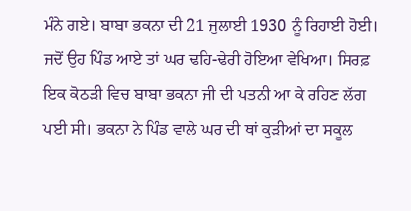ਮੰਨੇ ਗਏ। ਬਾਬਾ ਭਕਨਾ ਦੀ 21 ਜੁਲਾਈ 1930 ਨੂੰ ਰਿਹਾਈ ਹੋਈ। ਜਦੋਂ ਉਹ ਪਿੰਡ ਆਏ ਤਾਂ ਘਰ ਢਹਿ-ਢੇਰੀ ਹੋਇਆ ਵੇਖਿਆ। ਸਿਰਫ਼ ਇਕ ਕੋਠੜੀ ਵਿਚ ਬਾਬਾ ਭਕਨਾ ਜੀ ਦੀ ਪਤਨੀ ਆ ਕੇ ਰਹਿਣ ਲੱਗ ਪਈ ਸੀ। ਭਕਨਾ ਨੇ ਪਿੰਡ ਵਾਲੇ ਘਰ ਦੀ ਥਾਂ ਕੁੜੀਆਂ ਦਾ ਸਕੂਲ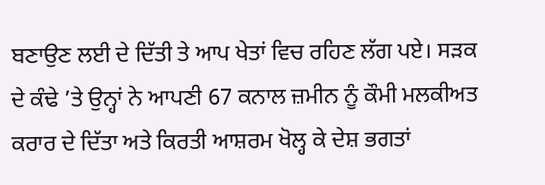ਬਣਾਉਣ ਲਈ ਦੇ ਦਿੱਤੀ ਤੇ ਆਪ ਖੇਤਾਂ ਵਿਚ ਰਹਿਣ ਲੱਗ ਪਏ। ਸੜਕ ਦੇ ਕੰਢੇ ’ਤੇ ਉਨ੍ਹਾਂ ਨੇ ਆਪਣੀ 67 ਕਨਾਲ ਜ਼ਮੀਨ ਨੂੰ ਕੌਮੀ ਮਲਕੀਅਤ ਕਰਾਰ ਦੇ ਦਿੱਤਾ ਅਤੇ ਕਿਰਤੀ ਆਸ਼ਰਮ ਖੋਲ੍ਹ ਕੇ ਦੇਸ਼ ਭਗਤਾਂ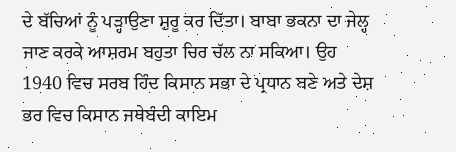ਦੇ ਬੱਚਿਆਂ ਨੂੰ ਪੜ੍ਹਾਉਣਾ ਸ਼ੁਰੂ ਕਰ ਦਿੱਤਾ। ਬਾਬਾ ਭਕਨਾ ਦਾ ਜੇਲ੍ਹ ਜਾਣ ਕਰਕੇ ਆਸ਼ਰਮ ਬਹੁਤਾ ਚਿਰ ਚੱਲ ਨਾ ਸਕਿਆ। ਉਹ 1940 ਵਿਚ ਸਰਬ ਹਿੰਦ ਕਿਸਾਨ ਸਭਾ ਦੇ ਪ੍ਰਧਾਨ ਬਣੇ ਅਤੇ ਦੇਸ਼ ਭਰ ਵਿਚ ਕਿਸਾਨ ਜਥੇਬੰਦੀ ਕਾਇਮ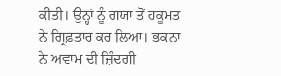ਕੀਤੀ। ਉਨ੍ਹਾਂ ਨੂੰ ਗਯਾ ਤੋਂ ਹਕੂਮਤ ਨੇ ਗ੍ਰਿਫ਼ਤਾਰ ਕਰ ਲਿਆ। ਭਕਨਾ ਨੇ ਅਵਾਮ ਦੀ ਜ਼ਿੰਦਗੀ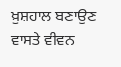ਖ਼ੁਸ਼ਹਾਲ ਬਣਾਉਣ ਵਾਸਤੇ ਵੀਵਨ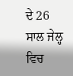ਦੇ 26 ਸਾਲ ਜੇਲ੍ਹ ਵਿਚ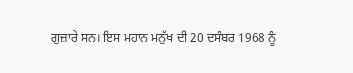ਗੁਜ਼ਾਰੇ ਸਨ। ਇਸ ਮਹਾਨ ਮਨੁੱਖ ਦੀ 20 ਦਸੰਬਰ 1968 ਨੂੰ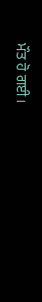ਮੌਤ ਹੋ ਗਈ।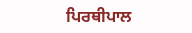ਪਿਰਥੀਪਾਲ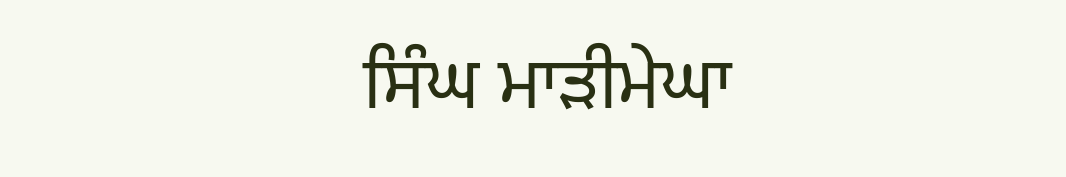ਸਿੰਘ ਮਾੜੀਮੇਘਾ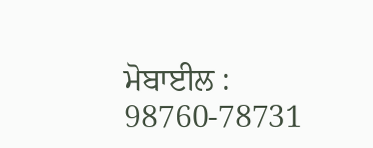ਮੋਬਾਈਲ : 98760-78731